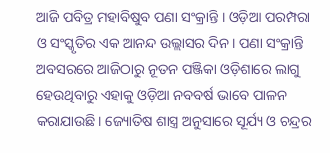ଆଜି ପବିତ୍ର ମହାବିଷୁବ ପଣା ସଂକ୍ରାନ୍ତି । ଓଡ଼ିଆ ପରମ୍ପରା ଓ ସଂସ୍କୃତିର ଏକ ଆନନ୍ଦ ଉଲ୍ଲାସର ଦିନ। ପଣା ସଂକ୍ରାନ୍ତି ଅବସରରେ ଆଜିଠାରୁ ନୂତନ ପଞ୍ଜିକା ଓଡ଼ିଶାରେ ଲାଗୁ ହେଉଥିବାରୁ ଏହାକୁ ଓଡ଼ିଆ ନବବର୍ଷ ଭାବେ ପାଳନ କରାଯାଉଛି। ଜ୍ୟୋତିଷ ଶାସ୍ତ୍ର ଅନୁସାରେ ସୂର୍ଯ୍ୟ ଓ ଚନ୍ଦ୍ରର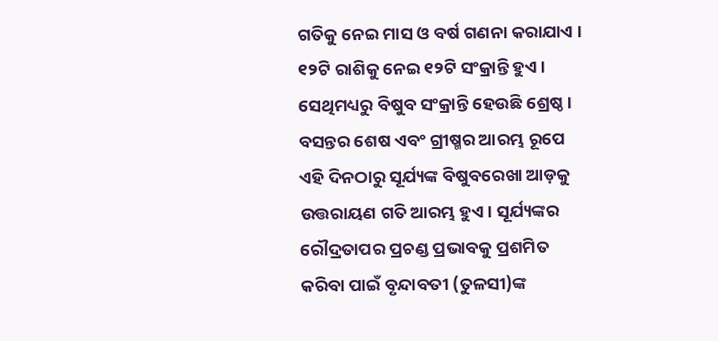ଗତିକୁ ନେଇ ମାସ ଓ ବର୍ଷ ଗଣନା କରାଯାଏ । ୧୨ଟି ରାଶିକୁ ନେଇ ୧୨ଟି ସଂକ୍ରାନ୍ତି ହୁଏ। ସେଥିମଧ୍ୟରୁ ବିଷୁବ ସଂକ୍ରାନ୍ତି ହେଉଛି ଶ୍ରେଷ୍ଠ। ବସନ୍ତର ଶେଷ ଏବଂ ଗ୍ରୀଷ୍ମର ଆରମ୍ଭ ରୂପେ ଏହି ଦିନଠାରୁ ସୂର୍ଯ୍ୟଙ୍କ ବିଷୁବରେଖା ଆଡ଼କୁ ଉତ୍ତରାୟଣ ଗତି ଆରମ୍ଭ ହୁଏ। ସୂର୍ଯ୍ୟଙ୍କର ରୌଦ୍ରତାପର ପ୍ରଚଣ୍ଡ ପ୍ରଭାବକୁ ପ୍ରଶମିତ କରିବା ପାଇଁ ବୃନ୍ଦାବତୀ (ତୁଳସୀ)ଙ୍କ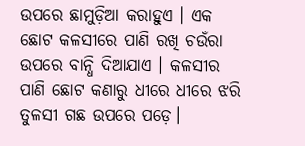ଉପରେ ଛାମୁଡ଼ିଆ କରାହୁଏ । ଏକ ଛୋଟ କଳସୀରେ ପାଣି ରଖି ଚଉଁରା ଉପରେ ବାନ୍ଧି ଦିଆଯାଏ । କଳସୀର ପାଣି ଛୋଟ କଣାରୁ ଧୀରେ ଧୀରେ ଝରି ତୁଳସୀ ଗଛ ଉପରେ ପଡ଼େ।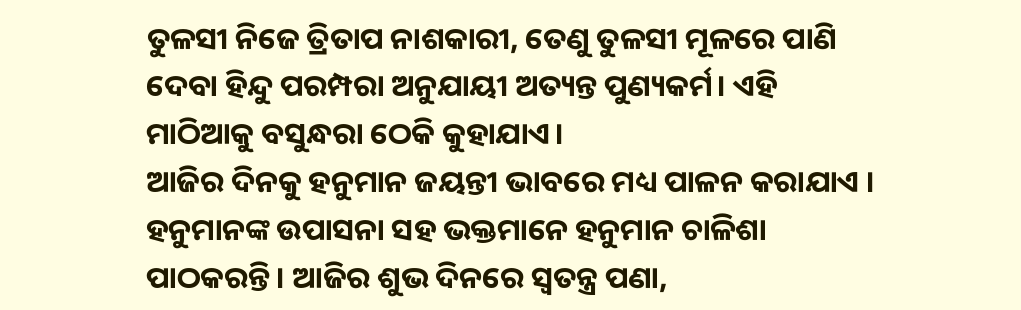ତୁଳସୀ ନିଜେ ତ୍ରିତାପ ନାଶକାରୀ, ତେଣୁ ତୁଳସୀ ମୂଳରେ ପାଣି ଦେବା ହିନ୍ଦୁ ପରମ୍ପରା ଅନୁଯାୟୀ ଅତ୍ୟନ୍ତ ପୁଣ୍ୟକର୍ମ। ଏହି ମାଠିଆକୁ ବସୁନ୍ଧରା ଠେକି କୁହାଯାଏ।
ଆଜିର ଦିନକୁ ହନୁମାନ ଜୟନ୍ତୀ ଭାବରେ ମଧ୍ୟ ପାଳନ କରାଯାଏ । ହନୁମାନଙ୍କ ଉପାସନା ସହ ଭକ୍ତମାନେ ହନୁମାନ ଚାଳିଶା ପାଠକରନ୍ତି। ଆଜିର ଶୁଭ ଦିନରେ ସ୍ବତନ୍ତ୍ର ପଣା,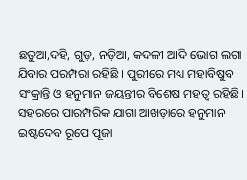ଛତୁଆ,ଦହି, ଗୁଡ଼, ନଡ଼ିଆ, କଦଳୀ ଆଦି ଭୋଗ ଲଗା ଯିବାର ପରମ୍ପରା ରହିଛି । ପୁରୀରେ ମଧ୍ୟ ମହାବିଷୁବ ସଂକ୍ରାନ୍ତି ଓ ହନୁମାନ ଜୟନ୍ତୀର ବିଶେଷ ମହତ୍ଵ ରହିଛି। ସହରରେ ପାରମ୍ପରିକ ଯାଗା ଆଖଡ଼ାରେ ହନୁମାନ ଇଷ୍ଟଦେବ ରୂପେ ପୂଜା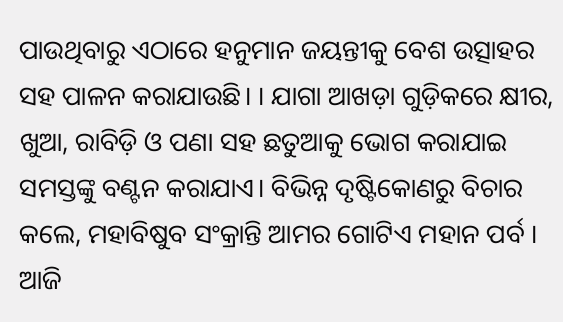ପାଉଥିବାରୁ ଏଠାରେ ହନୁମାନ ଜୟନ୍ତୀକୁ ବେଶ ଉତ୍ସାହର ସହ ପାଳନ କରାଯାଉଛି। । ଯାଗା ଆଖଡ଼ା ଗୁଡ଼ିକରେ କ୍ଷୀର, ଖୁଆ, ରାବିଡ଼ି ଓ ପଣା ସହ ଛତୁଆକୁ ଭୋଗ କରାଯାଇ ସମସ୍ତଙ୍କୁ ବଣ୍ଟନ କରାଯାଏ। ବିଭିନ୍ନ ଦୃଷ୍ଟିକୋଣରୁ ବିଚାର କଲେ, ମହାବିଷୁବ ସଂକ୍ରାନ୍ତି ଆମର ଗୋଟିଏ ମହାନ ପର୍ବ ।
ଆଜି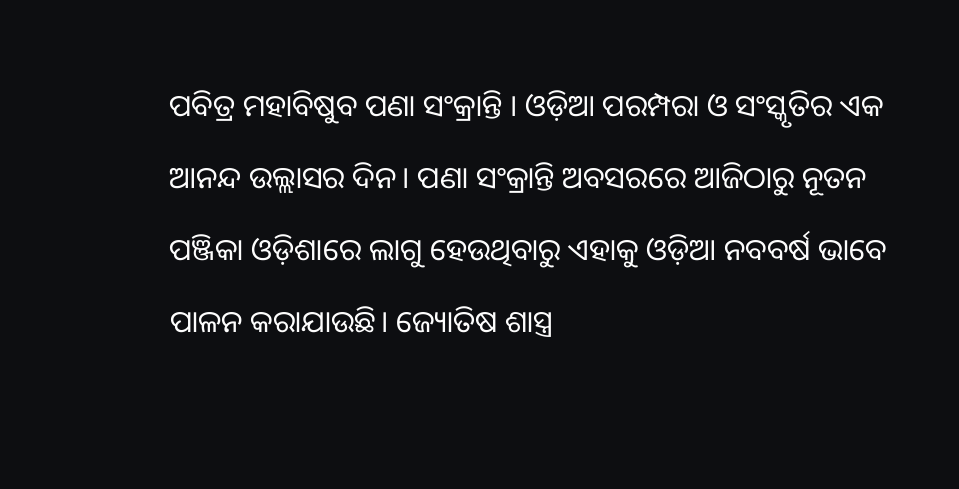ପବିତ୍ର ମହାବିଷୁବ ପଣା ସଂକ୍ରାନ୍ତି । ଓଡ଼ିଆ ପରମ୍ପରା ଓ ସଂସ୍କୃତିର ଏକ ଆନନ୍ଦ ଉଲ୍ଲାସର ଦିନ। ପଣା ସଂକ୍ରାନ୍ତି ଅବସରରେ ଆଜିଠାରୁ ନୂତନ ପଞ୍ଜିକା ଓଡ଼ିଶାରେ ଲାଗୁ ହେଉଥିବାରୁ ଏହାକୁ ଓଡ଼ିଆ ନବବର୍ଷ ଭାବେ ପାଳନ କରାଯାଉଛି। ଜ୍ୟୋତିଷ ଶାସ୍ତ୍ର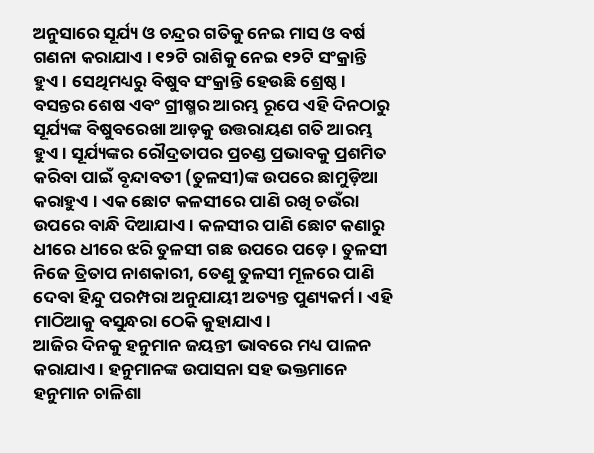ଅନୁସାରେ ସୂର୍ଯ୍ୟ ଓ ଚନ୍ଦ୍ରର ଗତିକୁ ନେଇ ମାସ ଓ ବର୍ଷ ଗଣନା କରାଯାଏ । ୧୨ଟି ରାଶିକୁ ନେଇ ୧୨ଟି ସଂକ୍ରାନ୍ତି ହୁଏ। ସେଥିମଧ୍ୟରୁ ବିଷୁବ ସଂକ୍ରାନ୍ତି ହେଉଛି ଶ୍ରେଷ୍ଠ। ବସନ୍ତର ଶେଷ ଏବଂ ଗ୍ରୀଷ୍ମର ଆରମ୍ଭ ରୂପେ ଏହି ଦିନଠାରୁ ସୂର୍ଯ୍ୟଙ୍କ ବିଷୁବରେଖା ଆଡ଼କୁ ଉତ୍ତରାୟଣ ଗତି ଆରମ୍ଭ ହୁଏ। ସୂର୍ଯ୍ୟଙ୍କର ରୌଦ୍ରତାପର ପ୍ରଚଣ୍ଡ ପ୍ରଭାବକୁ ପ୍ରଶମିତ କରିବା ପାଇଁ ବୃନ୍ଦାବତୀ (ତୁଳସୀ)ଙ୍କ ଉପରେ ଛାମୁଡ଼ିଆ କରାହୁଏ । ଏକ ଛୋଟ କଳସୀରେ ପାଣି ରଖି ଚଉଁରା ଉପରେ ବାନ୍ଧି ଦିଆଯାଏ । କଳସୀର ପାଣି ଛୋଟ କଣାରୁ ଧୀରେ ଧୀରେ ଝରି ତୁଳସୀ ଗଛ ଉପରେ ପଡ଼େ। ତୁଳସୀ ନିଜେ ତ୍ରିତାପ ନାଶକାରୀ, ତେଣୁ ତୁଳସୀ ମୂଳରେ ପାଣି ଦେବା ହିନ୍ଦୁ ପରମ୍ପରା ଅନୁଯାୟୀ ଅତ୍ୟନ୍ତ ପୁଣ୍ୟକର୍ମ। ଏହି ମାଠିଆକୁ ବସୁନ୍ଧରା ଠେକି କୁହାଯାଏ।
ଆଜିର ଦିନକୁ ହନୁମାନ ଜୟନ୍ତୀ ଭାବରେ ମଧ୍ୟ ପାଳନ କରାଯାଏ । ହନୁମାନଙ୍କ ଉପାସନା ସହ ଭକ୍ତମାନେ ହନୁମାନ ଚାଳିଶା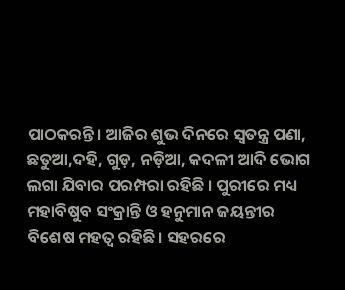ପାଠକରନ୍ତି। ଆଜିର ଶୁଭ ଦିନରେ ସ୍ବତନ୍ତ୍ର ପଣା, ଛତୁଆ,ଦହି, ଗୁଡ଼, ନଡ଼ିଆ, କଦଳୀ ଆଦି ଭୋଗ ଲଗା ଯିବାର ପରମ୍ପରା ରହିଛି । ପୁରୀରେ ମଧ୍ୟ ମହାବିଷୁବ ସଂକ୍ରାନ୍ତି ଓ ହନୁମାନ ଜୟନ୍ତୀର ବିଶେଷ ମହତ୍ଵ ରହିଛି। ସହରରେ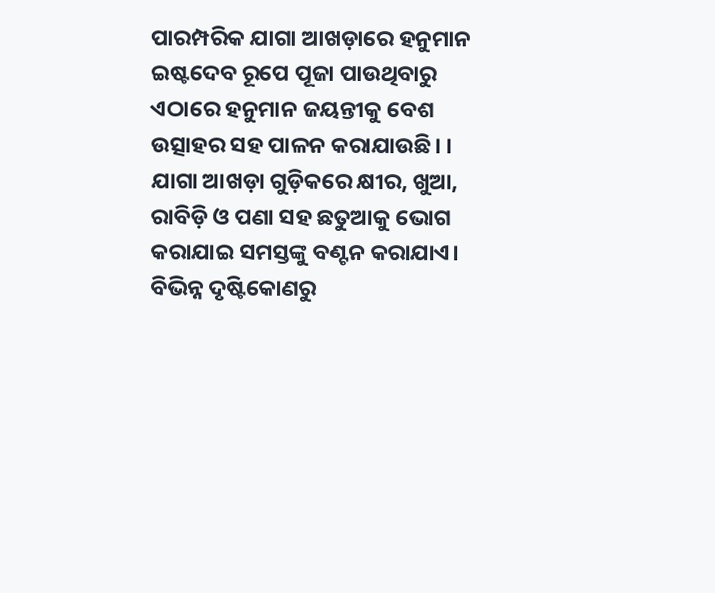ପାରମ୍ପରିକ ଯାଗା ଆଖଡ଼ାରେ ହନୁମାନ ଇଷ୍ଟଦେବ ରୂପେ ପୂଜା ପାଉଥିବାରୁ ଏଠାରେ ହନୁମାନ ଜୟନ୍ତୀକୁ ବେଶ ଉତ୍ସାହର ସହ ପାଳନ କରାଯାଉଛି। । ଯାଗା ଆଖଡ଼ା ଗୁଡ଼ିକରେ କ୍ଷୀର, ଖୁଆ, ରାବିଡ଼ି ଓ ପଣା ସହ ଛତୁଆକୁ ଭୋଗ କରାଯାଇ ସମସ୍ତଙ୍କୁ ବଣ୍ଟନ କରାଯାଏ। ବିଭିନ୍ନ ଦୃଷ୍ଟିକୋଣରୁ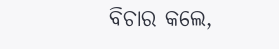ବିଚାର କଲେ,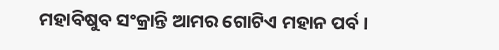ମହାବିଷୁବ ସଂକ୍ରାନ୍ତି ଆମର ଗୋଟିଏ ମହାନ ପର୍ବ ।